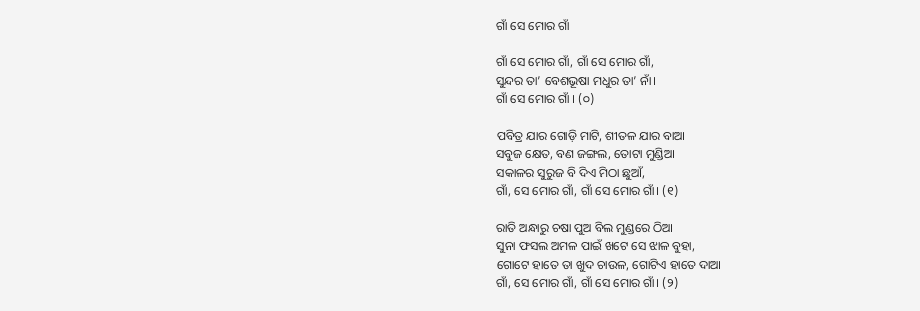ଗାଁ ସେ ମୋର ଗାଁ

ଗାଁ ସେ ମୋର ଗାଁ, ଗାଁ ସେ ମୋର ଗାଁ,
ସୁନ୍ଦର ତା’ ବେଶଭୂଷା ମଧୁର ତା’ ନାଁ।
ଗାଁ ସେ ମୋର ଗାଁ । (୦)

ପବିତ୍ର ଯାର ଗୋଡ଼ି ମାଟି, ଶୀତଳ ଯାର ବାଆ
ସବୁଜ କ୍ଷେତ, ବଣ ଜଙ୍ଗଲ, ତୋଟା ମୁଣ୍ଡିଆ
ସକାଳର ସୁରୁଜ ବି ଦିଏ ମିଠା ଛୁଆଁ,
ଗାଁ, ସେ ମୋର ଗାଁ, ଗାଁ ସେ ମୋର ଗାଁ। (୧)

ରାତି ଅନ୍ଧାରୁ ଚଷା ପୁଅ ବିଲ ମୁଣ୍ଡରେ ଠିଆ
ସୁନା ଫସଲ ଅମଳ ପାଇଁ ଖଟେ ସେ ଝାଳ ବୁହା,
ଗୋଟେ ହାତେ ତା ଖୁଦ ଚାଉଳ, ଗୋଟିଏ ହାତେ ଦାଆ
ଗାଁ, ସେ ମୋର ଗାଁ, ଗାଁ ସେ ମୋର ଗାଁ। (୨)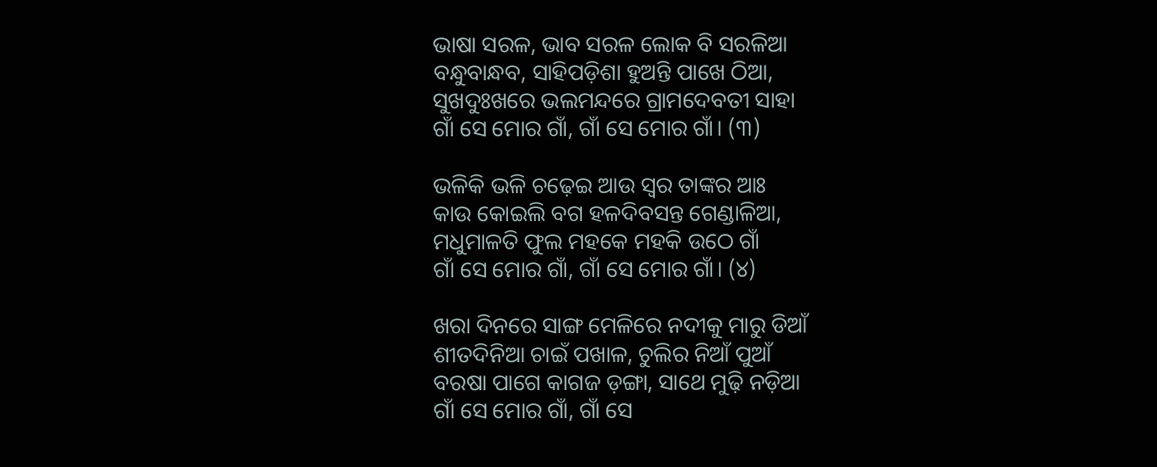ଭାଷା ସରଳ, ଭାବ ସରଳ ଲୋକ ବି ସରଳିଆ
ବନ୍ଧୁବାନ୍ଧବ, ସାହିପଡ଼ିଶା ହୁଅନ୍ତି ପାଖେ ଠିଆ,
ସୁଖଦୁଃଖରେ ଭଲମନ୍ଦରେ ଗ୍ରାମଦେବତୀ ସାହା
ଗାଁ ସେ ମୋର ଗାଁ, ଗାଁ ସେ ମୋର ଗାଁ। (୩)

ଭଳିକି ଭଳି ଚଢ଼େଇ ଆଉ ସ୍ଵର ତାଙ୍କର ଆଃ
କାଉ କୋଇଲି ବଗ ହଳଦିବସନ୍ତ ଗେଣ୍ଡାଳିଆ,
ମଧୁମାଳତି ଫୁଲ ମହକେ ମହକି ଉଠେ ଗାଁ
ଗାଁ ସେ ମୋର ଗାଁ, ଗାଁ ସେ ମୋର ଗାଁ। (୪)

ଖରା ଦିନରେ ସାଙ୍ଗ ମେଳିରେ ନଦୀକୁ ମାରୁ ଡିଆଁ
ଶୀତଦିନିଆ ଚାଇଁ ପଖାଳ, ଚୁଲିର ନିଆଁ ପୁଆଁ
ବରଷା ପାଗେ କାଗଜ ଡ଼ଙ୍ଗା, ସାଥେ ମୁଢ଼ି ନଡ଼ିଆ
ଗାଁ ସେ ମୋର ଗାଁ, ଗାଁ ସେ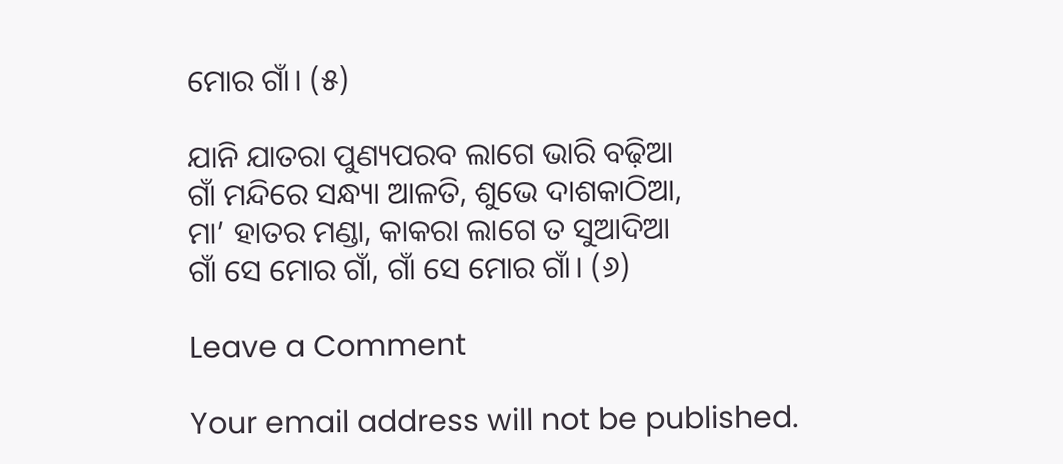ମୋର ଗାଁ। (୫)

ଯାନି ଯାତରା ପୁଣ୍ୟପରବ ଲାଗେ ଭାରି ବଢ଼ିଆ
ଗାଁ ମନ୍ଦିରେ ସନ୍ଧ୍ୟା ଆଳତି, ଶୁଭେ ଦାଶକାଠିଆ,
ମା’ ହାତର ମଣ୍ଡା, କାକରା ଲାଗେ ତ ସୁଆଦିଆ
ଗାଁ ସେ ମୋର ଗାଁ, ଗାଁ ସେ ମୋର ଗାଁ। (୬)

Leave a Comment

Your email address will not be published.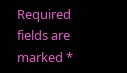Required fields are marked *